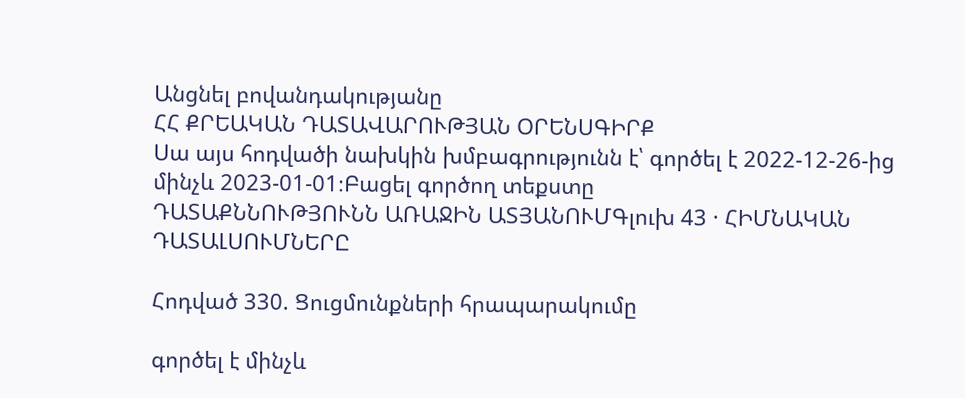Անցնել բովանդակությանը
ՀՀ ՔՐԵԱԿԱՆ ԴԱՏԱՎԱՐՈՒԹՅԱՆ ՕՐԵՆՍԳԻՐՔ
Սա այս հոդվածի նախկին խմբագրությունն է՝ գործել է 2022-12-26-ից մինչև 2023-01-01։Բացել գործող տեքստը
ԴԱՏԱՔՆՆՈՒԹՅՈՒՆՆ ԱՌԱՋԻՆ ԱՏՅԱՆՈՒՄԳլուխ 43 · ՀԻՄՆԱԿԱՆ ԴԱՏԱԼՍՈՒՄՆԵՐԸ

Հոդված 330. Ցուցմունքների հրապարակումը

գործել է մինչև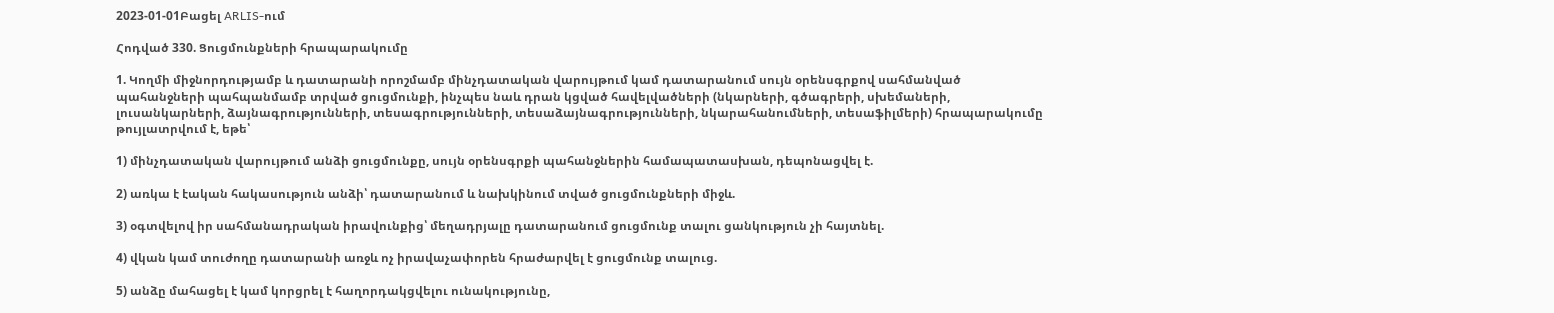2023-01-01Բացել ARLIS-ում

Հոդված 330. Ցուցմունքների հրապարակումը

1. Կողմի միջնորդությամբ և դատարանի որոշմամբ մինչդատական վարույթում կամ դատարանում սույն օրենսգրքով սահմանված պահանջների պահպանմամբ տրված ցուցմունքի, ինչպես նաև դրան կցված հավելվածների (նկարների, գծագրերի, սխեմաների, լուսանկարների, ձայնագրությունների, տեսագրությունների, տեսաձայնագրությունների, նկարահանումների, տեսաֆիլմերի) հրապարակումը թույլատրվում է, եթե՝

1) մինչդատական վարույթում անձի ցուցմունքը, սույն օրենսգրքի պահանջներին համապատասխան, դեպոնացվել է.

2) առկա է էական հակասություն անձի՝ դատարանում և նախկինում տված ցուցմունքների միջև.

3) օգտվելով իր սահմանադրական իրավունքից՝ մեղադրյալը դատարանում ցուցմունք տալու ցանկություն չի հայտնել.

4) վկան կամ տուժողը դատարանի առջև ոչ իրավաչափորեն հրաժարվել է ցուցմունք տալուց.

5) անձը մահացել է կամ կորցրել է հաղորդակցվելու ունակությունը,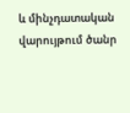և մինչդատական վարույթում ծանր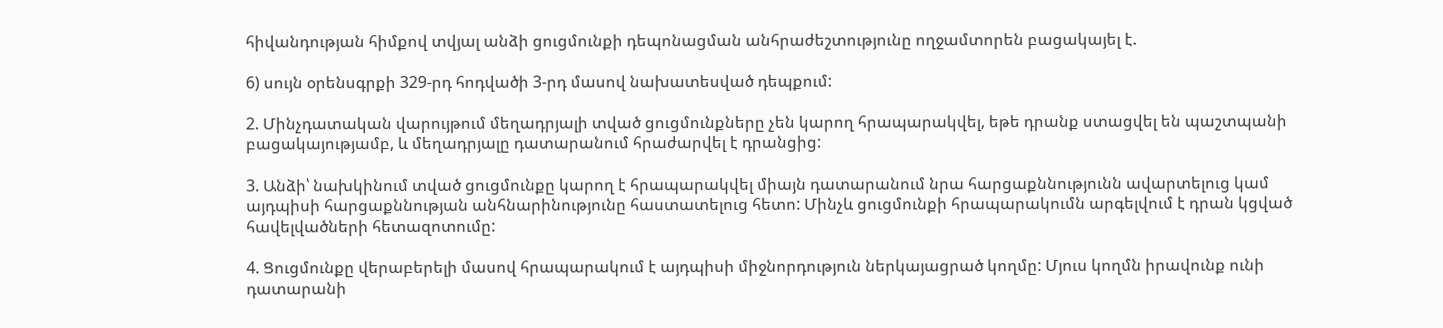հիվանդության հիմքով տվյալ անձի ցուցմունքի դեպոնացման անհրաժեշտությունը ողջամտորեն բացակայել է.

6) սույն օրենսգրքի 329-րդ հոդվածի 3-րդ մասով նախատեսված դեպքում:

2. Մինչդատական վարույթում մեղադրյալի տված ցուցմունքները չեն կարող հրապարակվել, եթե դրանք ստացվել են պաշտպանի բացակայությամբ, և մեղադրյալը դատարանում հրաժարվել է դրանցից:

3. Անձի՝ նախկինում տված ցուցմունքը կարող է հրապարակվել միայն դատարանում նրա հարցաքննությունն ավարտելուց կամ այդպիսի հարցաքննության անհնարինությունը հաստատելուց հետո: Մինչև ցուցմունքի հրապարակումն արգելվում է դրան կցված հավելվածների հետազոտումը:

4. Ցուցմունքը վերաբերելի մասով հրապարակում է այդպիսի միջնորդություն ներկայացրած կողմը: Մյուս կողմն իրավունք ունի դատարանի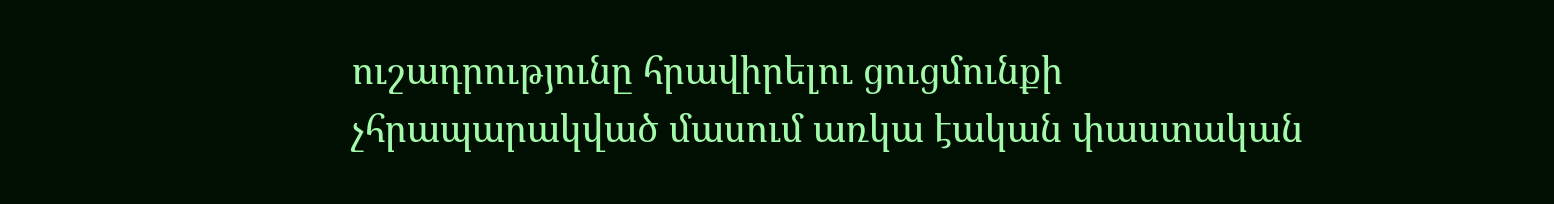ուշադրությունը հրավիրելու ցուցմունքի չհրապարակված մասում առկա էական փաստական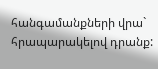հանգամանքների վրա` հրապարակելով դրանք: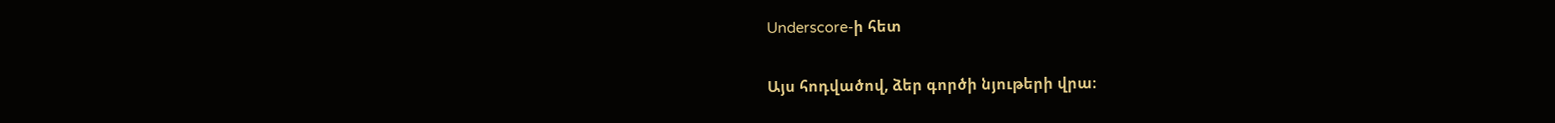Underscore-ի հետ

Այս հոդվածով, ձեր գործի նյութերի վրա։